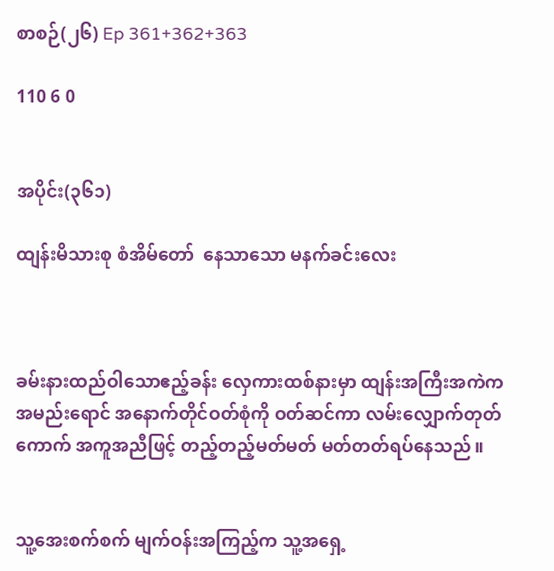စာစဉ်(၂၆) Ep 361+362+363

110 6 0


အပိုင်း(၃၆၁)

ထျန်းမိသားစု စံအိမ်တော်  နေသာသော မနက်ခင်းလေး



ခမ်းနားထည်ဝါသောဧည့်ခန်း လှေကားထစ်နားမှာ ထျန်းအကြီးအကဲက အမည်းရောင် အနောက်တိုင်ဝတ်စုံကို ဝတ်ဆင်ကာ လမ်းလျှောက်တုတ်ကောက် အကူအညီဖြင့် တည့်တည့်မတ်မတ် မတ်တတ်ရပ်နေသည်။


သူ့အေးစက်စက် မျက်ဝန်းအကြည့်က သူ့အရှေ့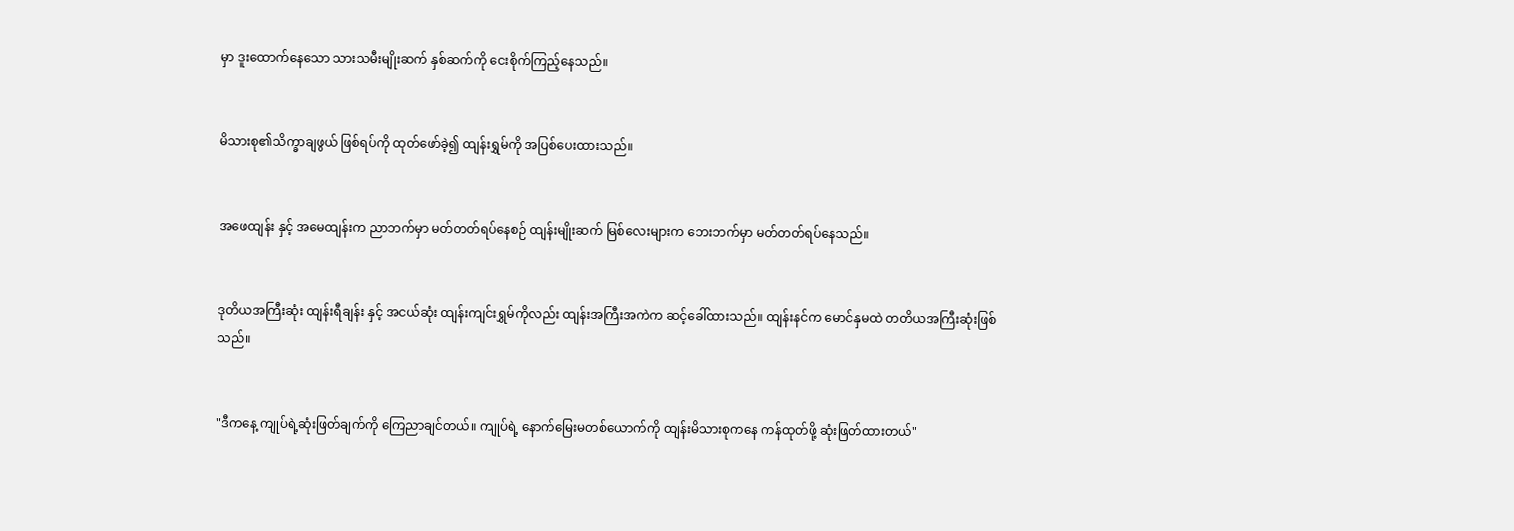မှာ ဒူးထောက်နေသော သားသမီးမျိုးဆက် နှစ်ဆက်ကို ငေးစိုက်ကြည့်နေသည်။


မိသားစု၏သိက္ခာချဖွယ် ဖြစ်ရပ်ကို ထုတ်ဖော်ခဲ့၍ ထျန်းရွှမ်ကို အပြစ်ပေးထားသည်။


အဖေထျန်း နှင့် အမေထျန်းက ညာဘက်မှာ မတ်တတ်ရပ်နေစဉ် ထျန်းမျိုးဆက် မြစ်လေးများက ဘေးဘက်မှာ မတ်တတ်ရပ်နေသည်။


ဒုတိယအကြီးဆုံး ထျန်းရီချန်း နှင့် အငယ်ဆုံး ထျန်းကျင်းရွှမ်ကိုလည်း ထျန်းအကြီးအကဲက ဆင့်ခေါ်ထားသည်။ ထျန်းနင်က မောင်နှမထဲ တတိယအကြီးဆုံးဖြစ်သည်။


"ဒီကနေ့ ကျုပ်ရဲ့ဆုံးဖြတ်ချက်ကို ကြေညာချင်တယ်။ ကျုပ်ရဲ့ နောက်မြေးမတစ်ယောက်ကို ထျန်းမိသားစုကနေ ကန်ထုတ်ဖို့ ဆုံးဖြတ်ထားတယ်"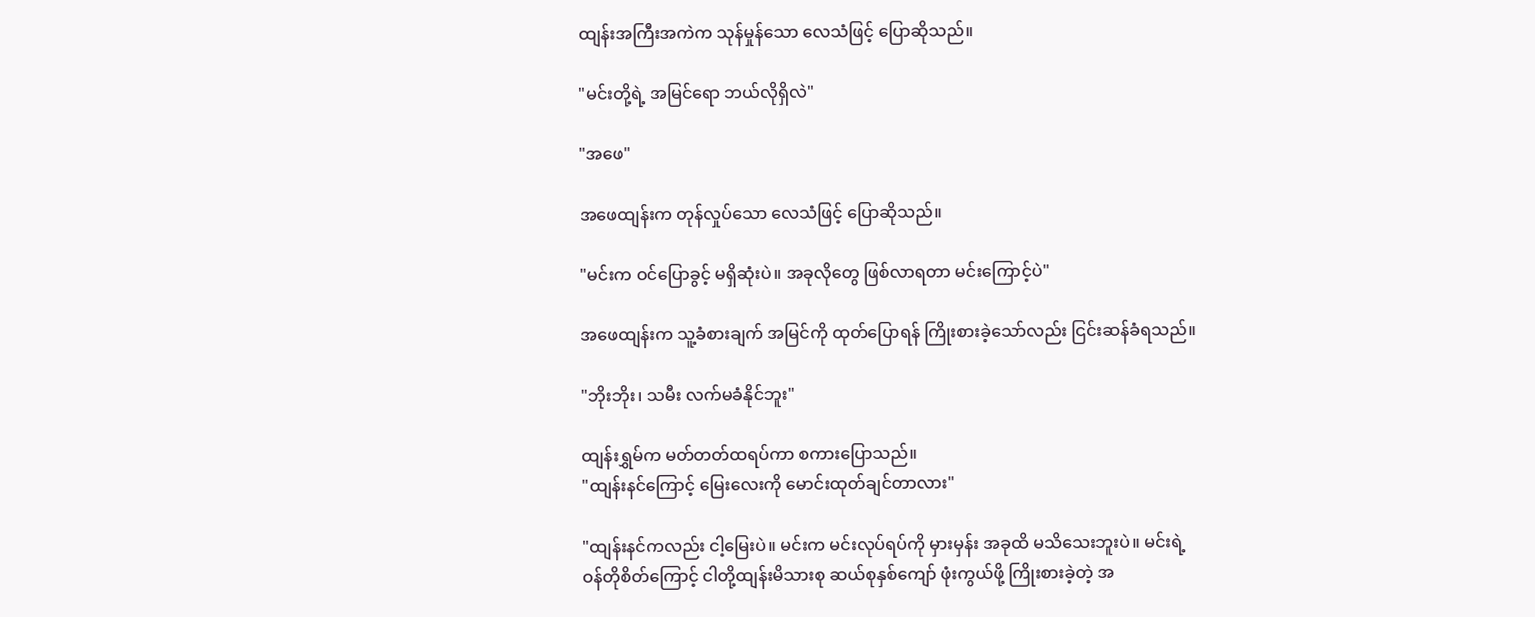ထျန်းအကြီးအကဲက သုန်မှုန်သော လေသံဖြင့် ပြောဆိုသည်။

"မင်းတို့ရဲ့ အမြင်ရော ဘယ်လိုရှိလဲ"

"အဖေ"

အဖေထျန်းက တုန်လှုပ်သော လေသံဖြင့် ပြောဆိုသည်။

"မင်းက ဝင်ပြောခွင့် မရှိဆုံးပဲ။ အခုလိုတွေ ဖြစ်လာရတာ မင်းကြောင့်ပဲ"

အဖေထျန်းက သူ့ခံစားချက် အမြင်ကို ထုတ်ပြောရန် ကြိုးစားခဲ့သော်လည်း ငြင်းဆန်ခံရသည်။

"ဘိုးဘိုး၊ သမီး လက်မခံနိုင်ဘူး"

ထျန်းရွှမ်က မတ်တတ်ထရပ်ကာ စကားပြောသည်။
"ထျန်းနင်ကြောင့် မြေးလေးကို မောင်းထုတ်ချင်တာလား"

"ထျန်းနင်ကလည်း ငါ့မြေးပဲ။ မင်းက မင်းလုပ်ရပ်ကို မှားမှန်း အခုထိ မသိသေးဘူးပဲ။ မင်းရဲ့ဝန်တိုစိတ်ကြောင့် ငါတို့ထျန်းမိသားစု ဆယ်စုနှစ်ကျော် ဖုံးကွယ်ဖို့ ကြိုးစားခဲ့တဲ့ အ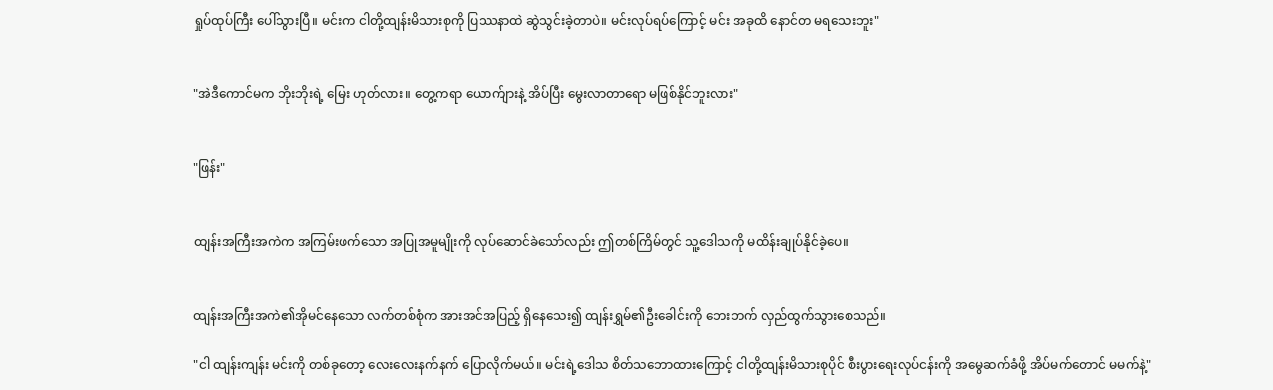ရှုပ်ထုပ်ကြီး ပေါ်သွားပြီ။ မင်းက ငါတို့ထျန်းမိသားစုကို ပြဿနာထဲ ဆွဲသွင်းခဲ့တာပဲ။ မင်းလုပ်ရပ်ကြောင့် မင်း အခုထိ နောင်တ မရသေးဘူး"


"အဲဒီကောင်မက ဘိုးဘိုးရဲ့ မြေး ဟုတ်လား။ တွေ့ကရာ ယောက်ျားနဲ့ အိပ်ပြီး မွေးလာတာရော မဖြစ်နိုင်ဘူးလား"


"ဖြန်း"


ထျန်းအကြီးအကဲက အကြမ်းဖက်သော အပြုအမူမျိုးကို လုပ်ဆောင်ခဲသော်လည်း ဤတစ်ကြိမ်တွင် သူ့ဒေါသကို မထိန်းချုပ်နိုင်ခဲ့ပေ။


ထျန်းအကြီးအကဲ၏အိုမင်နေသော လက်တစ်စုံက အားအင်အပြည့် ရှိနေသေး၍ ထျန်းရွှမ်၏ဦးခေါင်းကို ဘေးဘက် လှည်ထွက်သွားစေသည်။

"ငါ ထျန်းကျန်း မင်းကို တစ်ခုတော့ လေးလေးနက်နက် ပြောလိုက်မယ်။ မင်းရဲ့ဒေါသ စိတ်သဘောထားကြောင့် ငါတို့ထျန်းမိသားစုပိုင် စီးပွားရေးလုပ်ငန်းကို အမွေဆက်ခံဖို့ အိပ်မက်တောင် မမက်နဲ့"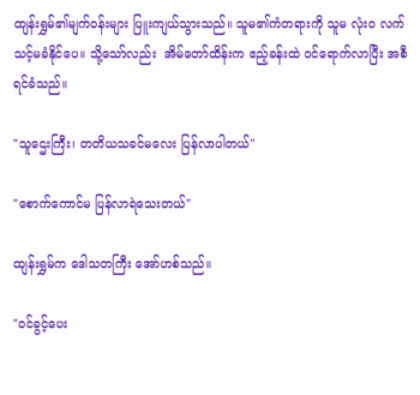ထျန်းရွှမ်၏မျက်ဝန်းများ ပြူးကျယ်သွားသည်။ သူမ၏ကံတရားကို သူမ လုံးဝ လက်သင့်မခံနိုင်ပေ။ သို့သော်လည်း  အိမ်တော်ထိန်းက ဧည့်ခန်းထဲ ဝင်ရောက်လာပြီး အစီရင်ခံသည်။

"သူဌေးကြီး၊ တတိယသခင်မလေး ပြန်လာပါတယ်"

"စောက်ကောင်မ ပြန်လာရဲသေးတယ်"

ထျန်းရွှမ်က ဒေါသတကြီး အော်ဟစ်သည်။

"ဝင်ခွင့်ပေး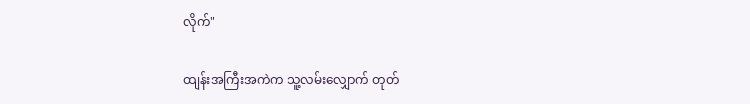လိုက်"

ထျန်းအကြီးအကဲက သူ့လမ်းလျှောက် တုတ်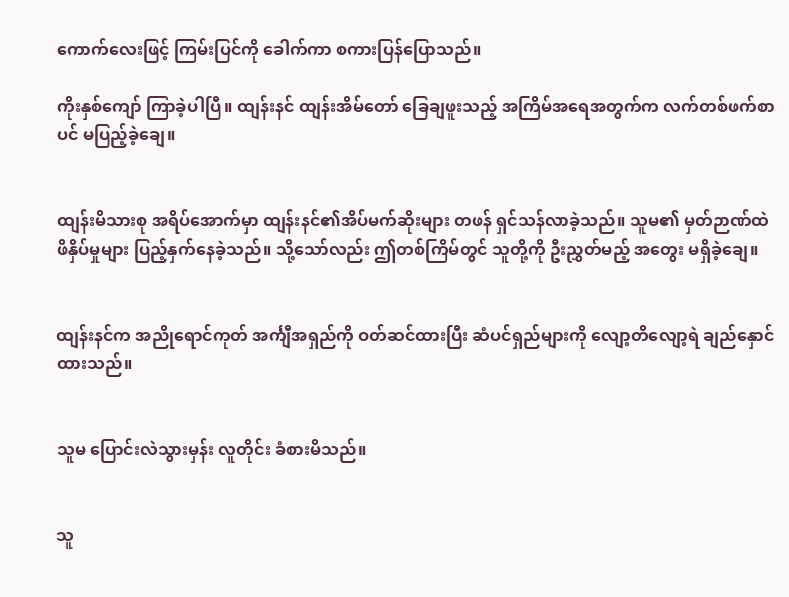ကောက်လေးဖြင့် ကြမ်းပြင်ကို ခေါက်ကာ စကားပြန်ပြောသည်။

ကိုးနှစ်ကျော် ကြာခဲ့ပါပြီ။ ထျန်းနင် ထျန်းအိမ်တော် ခြေချဖူးသည့် အကြိမ်အရေအတွက်က လက်တစ်ဖက်စာပင် မပြည့်ခဲ့ချေ။


ထျန်းမိသားစု အရိပ်အောက်မှာ ထျန်းနင်၏အိပ်မက်ဆိုးများ တဖန် ရှင်သန်လာခဲ့သည်။ သူမ၏ မှတ်ဉာဏ်ထဲ ဖိနှိပ်မှုများ ပြည့်နှက်နေခဲ့သည်။ သို့သော်လည်း ဤတစ်ကြိမ်တွင် သူတို့ကို ဦးညွှတ်မည့် အတွေး မရှိခဲ့ချေ။


ထျန်းနင်က အညိုရောင်ကုတ် အင်္ကျီအရှည်ကို ဝတ်ဆင်ထားပြီး ဆံပင်ရှည်များကို လျော့တိလျော့ရဲ ချည်နှောင်ထားသည်။


သူမ ပြောင်းလဲသွားမှန်း လူတိုင်း ခံစားမိသည်။


သူ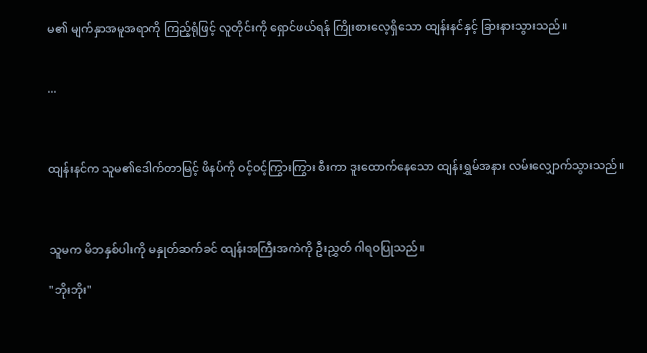မ၏ မျက်နှာအမူအရာကို ကြည့်ရုံဖြင့် လူတိုင်းကို ရှောင်ဖယ်ရန် ကြိုးစားလေ့ရှိသော ထျန်းနင်နှင့် ခြားနားသွားသည်။


...



ထျန်းနင်က သူမ၏ဒေါက်တာမြင့် ဖိနပ်ကို ဝင့်ဝင့်ကြွားကြွား စီးကာ ဒူးထောက်နေသော ထျန်းရွှမ်အနား လမ်းလျှောက်သွားသည်။



သူမက မိဘနှစ်ပါးကို မနှုတ်ဆက်ခင် ထျန်းအကြီးအကဲကို ဦးညွှတ် ဂါရဝပြုသည်။

"ဘိုးဘိုး"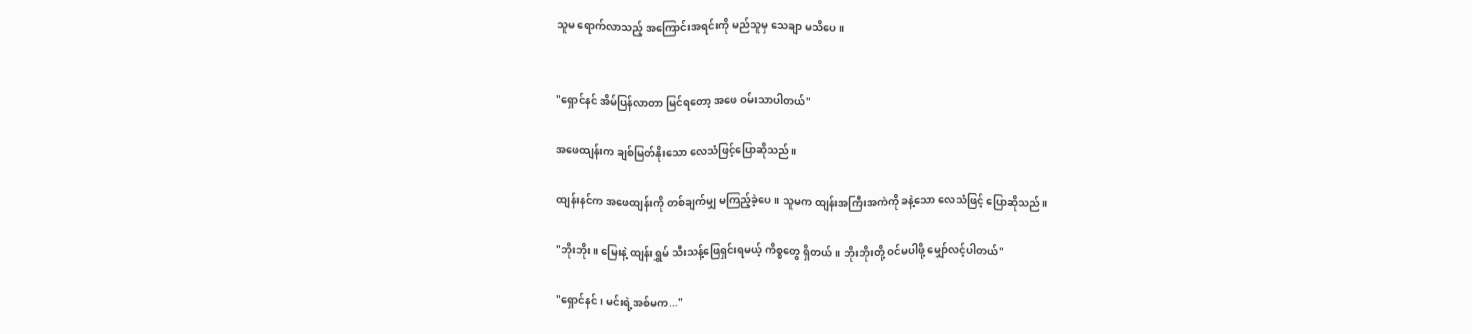သူမ ရောက်လာသည့် အကြောင်းအရင်းကို မည်သူမှ သေချာ မသိပေ။


"ရှောင်နင် အိမ်ပြန်လာတာ မြင်ရတော့ အဖေ ဝမ်းသာပါတယ်"

အဖေထျန်းက ချစ်မြတ်နိုးသော လေသံဖြင့်ပြောဆိုသည်။

ထျန်းနင်က အဖေထျန်းကို တစ်ချက်မျှ မကြည့်ခဲ့ပေ။ သူမက ထျန်းအကြီးအကဲကို ခနဲ့သော လေသံဖြင့် ပြောဆိုသည်။

"ဘိုးဘိုး။ မြေးနဲ့ ထျန်းရွှမ် သီးသန့်ဖြေရှင်းရမယ့် ကိစ္စတွေ ရှိတယ်။ ဘိုးဘိုးတို့ ဝင်မပါဖို့ မျှော်လင့်ပါတယ်"

"ရှောင်နင်၊ မင်းရဲ့အစ်မက..."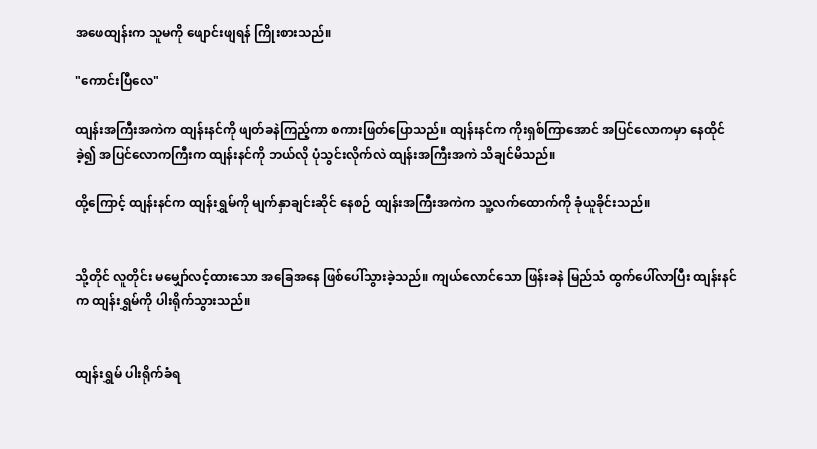အဖေထျန်းက သူမကို ဖျောင်းဖျရန် ကြိုးစားသည်။

"ကောင်းပြီလေ"

ထျန်းအကြီးအကဲက ထျန်းနင်ကို ဖျတ်ခနဲကြည့်ကာ စကားဖြတ်ပြောသည်။ ထျန်းနင်က ကိုးရှစ်ကြာအောင် အပြင်လောကမှာ နေထိုင်ခဲ့၍ အပြင်လောကကြီးက ထျန်းနင်ကို ဘယ်လို ပုံသွင်းလိုက်လဲ ထျန်းအကြီးအကဲ သိချင်မိသည်။

ထို့ကြောင့် ထျန်းနင်က ထျန်းရွှမ်ကို မျက်နှာချင်းဆိုင် နေစဉ် ထျန်းအကြီးအကဲက သူ့လက်ထောက်ကို ခုံယူခိုင်းသည်။


သို့တိုင် လူတိုင်း မမျှော်လင့်ထားသော အခြေအနေ ဖြစ်ပေါ်သွားခဲ့သည်။ ကျယ်လောင်သော ဖြန်းခနဲ မြည်သံ ထွက်ပေါ်လာပြီး ထျန်းနင်က ထျန်းရွှမ်ကို ပါးရိုက်သွားသည်။


ထျန်းရွှမ် ပါးရိုက်ခံရ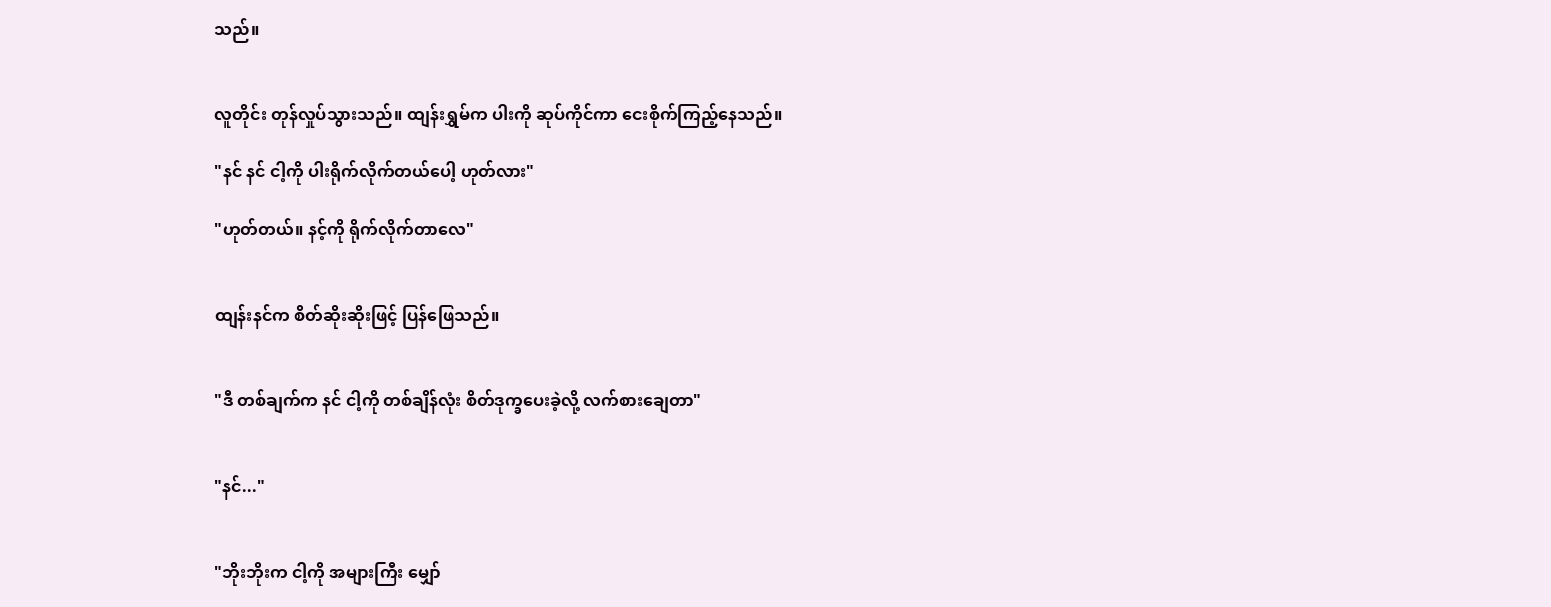သည်။


လူတိုင်း တုန်လှုပ်သွားသည်။ ထျန်းရွှမ်က ပါးကို ဆုပ်ကိုင်ကာ ငေးစိုက်ကြည့်နေသည်။

"နင် နင် ငါ့ကို ပါးရိုက်လိုက်တယ်ပေါ့ ဟုတ်လား"

"ဟုတ်တယ်။ နင့်ကို ရိုက်လိုက်တာလေ"


ထျန်းနင်က စိတ်ဆိုးဆိုးဖြင့် ပြန်ဖြေသည်။


"ဒီ တစ်ချက်က နင် ငါ့ကို တစ်ချိန်လုံး စိတ်ဒုက္ခပေးခဲ့လို့ လက်စားချေတာ"


"နင်..."


"ဘိုးဘိုးက ငါ့ကို အများကြီး မျှော်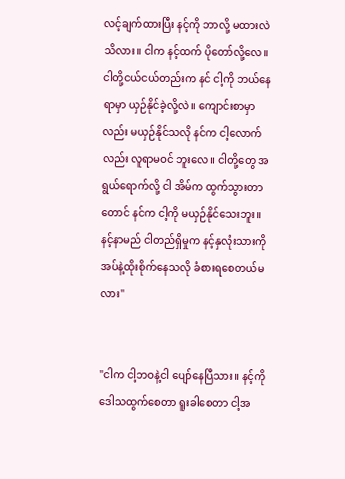လင့်ချက်ထားပြီး နင့်ကို ဘာလို့ မထားလဲ သိလား။ ငါက နင့်ထက် ပိုတော်လို့လေ။ ငါတို့ငယ်ငယ်တည်းက နင် ငါ့ကို ဘယ်နေရာမှာ ယှဉ်နိုင်ခဲ့လို့လဲ။ ကျောင်းစာမှာလည်း မယှဉ်နိုင်သလို နင်က ငါ့လောက်လည်း လူရာမဝင် ဘူးလေ။ ငါတို့တွေ အရွယ်ရောက်လို့ ငါ အိမ်က ထွက်သွားတာတောင် နင်က ငါ့ကို မယှဉ်နိုင်သေးဘူး။ နင့်နာမည် ငါတည်ရှိမှုက နင့်နှလုံးသားကို အပ်နဲ့ထိုးစိုက်နေသလို ခံစားရစေတယ်မလား"


"ငါက ငါ့ဘဝနဲ့ငါ ပျော်နေပြီသား။ နင့်ကို ဒေါသထွက်စေတာ ရူးခါစေတာ ငါ့အ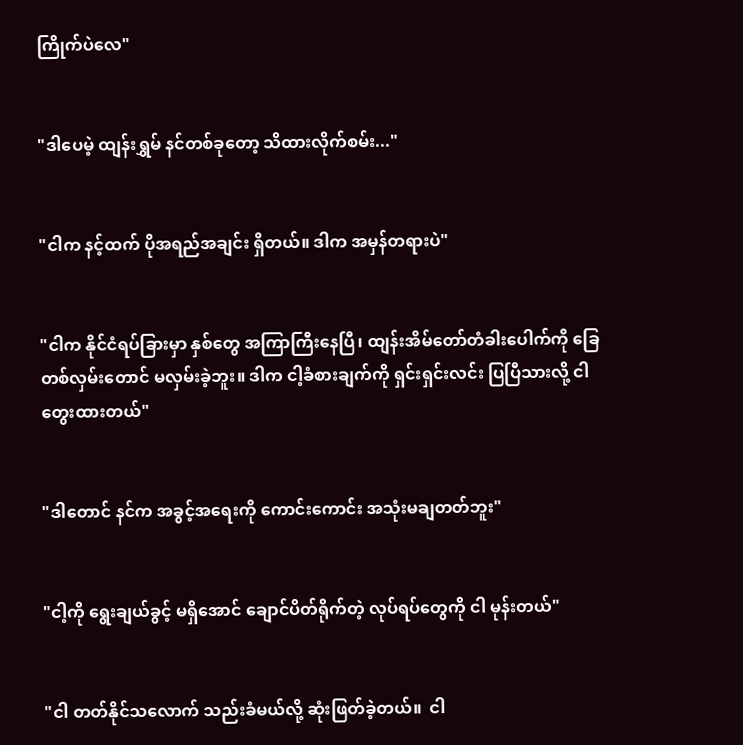ကြိုက်ပဲလေ"


"ဒါပေမဲ့ ထျန်းရွှမ် နင်တစ်ခုတော့ သိထားလိုက်စမ်း..."


"ငါက နင့်ထက် ပိုအရည်အချင်း ရှိတယ်။ ဒါက အမှန်တရားပဲ"


"ငါက နိုင်ငံရပ်ခြားမှာ နှစ်တွေ အကြာကြီးနေပြီ၊ ထျန်းအိမ်တော်တံခါးပေါက်ကို ခြေတစ်လှမ်းတောင် မလှမ်းခဲ့ဘူး။ ဒါက ငါ့ခံစားချက်ကို ရှင်းရှင်းလင်း ပြပြီသားလို့ ငါ တွေးထားတယ်"


"ဒါတောင် နင်က အခွင့်အရေးကို ကောင်းကောင်း အသုံးမချတတ်ဘူး"


"ငါ့ကို ရွေးချယ်ခွင့် မရှိအောင် ချောင်ပိတ်ရိုက်တဲ့ လုပ်ရပ်တွေကို ငါ မုန်းတယ်"


"ငါ တတ်နိုင်သလောက် သည်းခံမယ်လို့ ဆုံးဖြတ်ခဲ့တယ်။  ငါ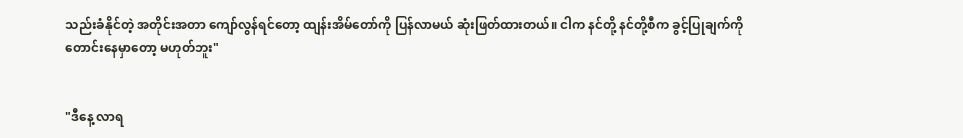သည်းခံနိုင်တဲ့ အတိုင်းအတာ ကျော်လွန်ရင်တော့ ထျန်းအိမ်တော်ကို ပြန်လာမယ် ဆုံးဖြတ်ထားတယ်။ ငါက နင်တို့ နင်တို့စီက ခွင့်ပြုချက်ကို တောင်းနေမှာတော့ မဟုတ်ဘူး"


"ဒီနေ့ လာရ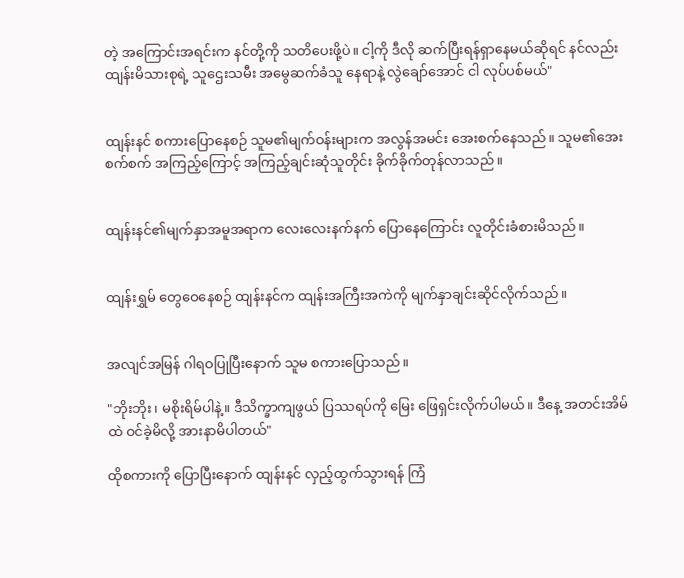တဲ့ အကြောင်းအရင်းက နင်တို့ကို သတိပေးဖို့ပဲ။ ငါ့ကို ဒီလို ဆက်ပြီးရန်ရှာနေမယ်ဆိုရင် နင်လည်း ထျန်းမိသားစုရဲ့ သူဌေးသမီး အမွေဆက်ခံသူ နေရာနဲ့ လွဲချော်အောင် ငါ လုပ်ပစ်မယ်"


ထျန်းနင် စကားပြောနေစဉ် သူမ၏မျက်ဝန်းများက အလွန်အမင်း အေးစက်နေသည်။ သူမ၏အေးစက်စက် အကြည့်ကြောင့် အကြည့်ချင်းဆုံသူတိုင်း ခိုက်ခိုက်တုန်လာသည်။


ထျန်းနင်၏မျက်နှာအမူအရာက လေးလေးနက်နက် ပြောနေကြောင်း လူတိုင်းခံစားမိသည်။


ထျန်းရွှမ် တွေဝေနေစဉ် ထျန်းနင်က ထျန်းအကြီးအကဲကို မျက်နှာချင်းဆိုင်လိုက်သည်။


အလျင်အမြန် ဂါရဝပြုပြီးနောက် သူမ စကားပြောသည်။

"ဘိုးဘိုး၊ မစိုးရိမ်ပါနဲ့။ ဒီသိက္ခာကျဖွယ် ပြဿရပ်ကို မြေး ဖြေရှင်းလိုက်ပါမယ်။ ဒီနေ့ အတင်းအိမ်ထဲ ဝင်ခဲ့မိလို့ အားနာမိပါတယ်"

ထိုစကားကို ပြောပြီးနောက် ထျန်းနင် လှည့်ထွက်သွားရန် ကြံ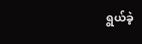ရွယ်ခဲ့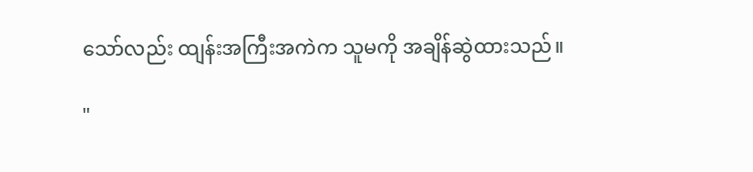သော်လည်း ထျန်းအကြီးအကဲက သူမကို အချိန်ဆွဲထားသည်။

"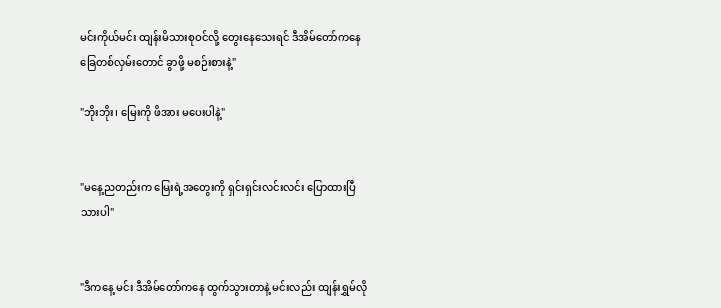မင်းကိုယ်မင်း ထျန်းမိသားစုဝင်လို့ တွေးနေသေးရင် ဒီအိမ်တော်ကနေ ခြေတစ်လှမ်းတောင် ခွာဖို့ မစဉ်းစားနဲ့"

"ဘိုးဘိုး၊ မြေးကို ဖိအား မပေးပါနဲ့"


"မနေ့ညတည်းက မြေးရဲ့အတွေးကို ရှင်းရှင်းလင်းလင်း ပြောထားပြီသားပါ"


"ဒီကနေ့ မင်း ဒီအိမ်တော်ကနေ ထွက်သွားတာနဲ့ မင်းလည်း ထျန်းရွှမ်လို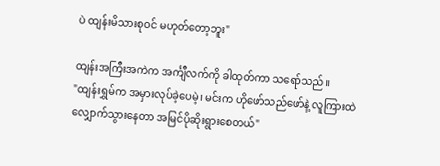ပဲ ထျန်းမိသားစုဝင် မဟုတ်တော့ဘူး"

ထျန်းအကြီးအကဲက အင်္ကျီလက်ကို ခါထုတ်ကာ သရော်သည်။
"ထျန်းရွှမ်က အမှားလုပ်ခဲ့ပေမဲ့၊ မင်းက ဟိုဖော်သည်ဖော်နဲ့ လူကြားထဲ လျှောက်သွားနေတာ အမြင်ပိုဆိုးရွားစေတယ်"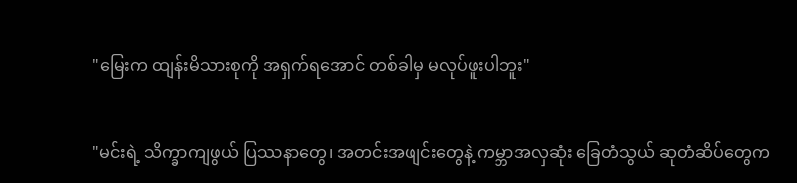"မြေးက ထျန်းမိသားစုကို အရှက်ရအောင် တစ်ခါမှ မလုပ်ဖူးပါဘူး"


"မင်းရဲ့ သိက္ခာကျဖွယ် ပြဿနာတွေ၊ အတင်းအဖျင်းတွေနဲ့ ကမ္ဘာအလှဆုံး ခြေတံသွယ် ဆုတံဆိပ်တွေက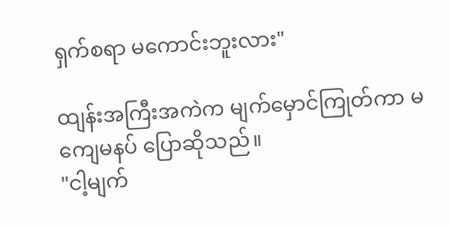ရှက်စရာ မကောင်းဘူးလား"

ထျန်းအကြီးအကဲက မျက်မှောင်ကြုတ်ကာ မကျေမနပ် ပြောဆိုသည်။
"ငါ့မျက်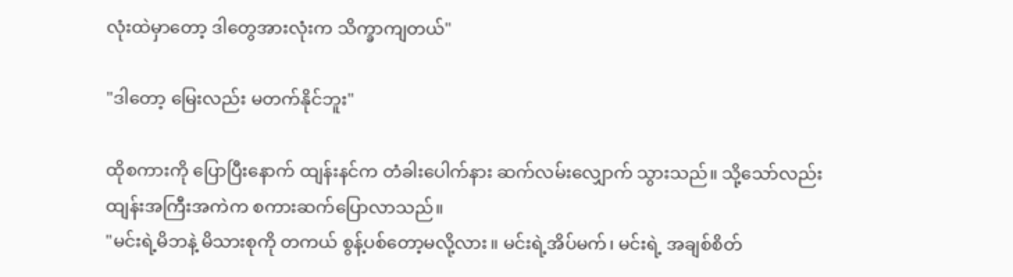လုံးထဲမှာတော့ ဒါတွေအားလုံးက သိက္ခာကျတယ်"

"ဒါတော့ မြေးလည်း မတက်နိုင်ဘူး"

ထိုစကားကို ပြောပြီးနောက် ထျန်းနင်က တံခါးပေါက်နား ဆက်လမ်းလျှောက် သွားသည်။ သို့သော်လည်း ထျန်းအကြီးအကဲက စကားဆက်ပြောလာသည်။
"မင်းရဲ့မိဘနဲ့ မိသားစုကို တကယ် စွန့်ပစ်တော့မလို့လား။ မင်းရဲ့အိပ်မက်၊ မင်းရဲ့ အချစ်စိတ်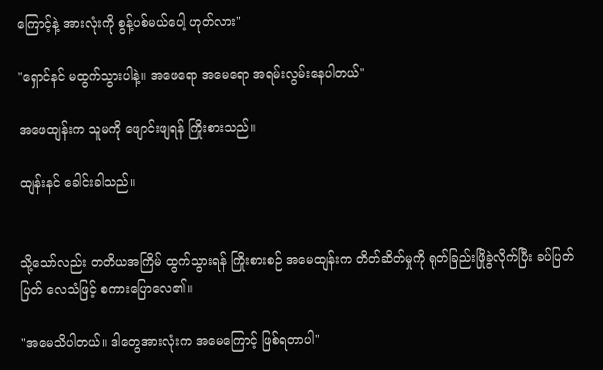ကြောင့်နဲ့ အားလုံးကို စွန့်ပစ်မယ်ပေါ့ ဟုတ်လား"

"ရှောင်နင် မထွက်သွားပါနဲ့။ အဖေရော အမေရော အရမ်းလွမ်းနေပါတယ်"

အဖေထျန်းက သူမကို ဖျောင်းဖျရန် ကြိုးစားသည်။

ထျန်းနင် ခေါင်းခါသည်။


သို့သော်လည်း တတိယအကြိမ် ထွက်သွားရန် ကြိုးစားစဉ် အမေထျန်းက တိတ်ဆိတ်မှုကို ရုတ်ခြည်းဖြိုခွဲလိုက်ပြီး ခပ်ပြတ်ပြတ် လေသံဖြင့် စကားပြောလေ၏။

"အမေသိပါတယ်။ ဒါတွေအားလုံးက အမေကြောင့် ဖြစ်ရတာပါ"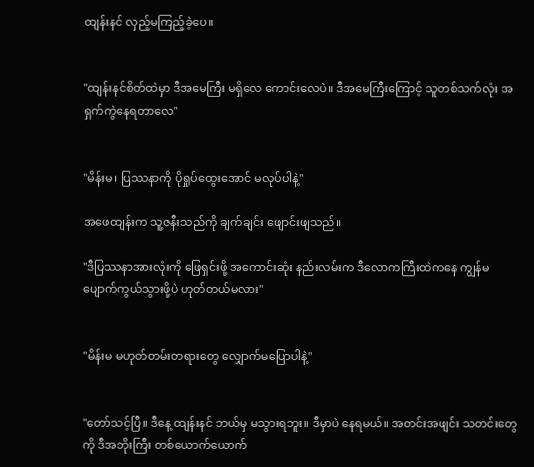ထျန်းနင် လှည့်မကြည့်ခဲ့ပေ။


"ထျန်းနင်စိတ်ထဲမှာ ဒီအမေကြီး မရှိလေ ကောင်းလေပဲ။ ဒီအမေကြီးကြောင့် သူတစ်သက်လုံး အရှက်ကွဲနေရတာလေ"


"မိန်းမ၊ ပြဿနာကို ပိုရှုပ်ထွေးအောင် မလုပ်ပါနဲ့"

အဖေထျန်းက သူ့ဇနီးသည်ကို ချက်ချင်း ဖျောင်းဖျသည်။

"ဒီပြဿနာအားလုံးကို ဖြေရှင်းဖို့ အကောင်းဆုံး နည်းလမ်းက ဒီလောကကြီးထဲကနေ ကျွန်မ ပျောက်ကွယ်သွားဖို့ပဲ ဟုတ်တယ်မလား"


"မိန်းမ မဟုတ်တမ်းတရားတွေ လျှောက်မပြောပါနဲ့"


"တော်သင့်ပြီ။ ဒီနေ့ ထျန်းနင် ဘယ်မှ မသွားရဘူး။ ဒီမှာပဲ နေရမယ်။ အတင်းအဖျင်း သတင်းတွေကို ဒီအဘိုးကြီး တစ်ယောက်ယောက်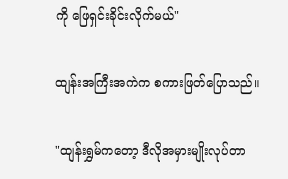ကို ဖြေရှင်းခိုင်းလိုက်မယ်"

ထျန်းအကြီးအကဲက စကားဖြတ်ပြောသည်။

"ထျန်းရွှမ်ကတော့ ဒီလိုအမှားမျိုးလုပ်တာ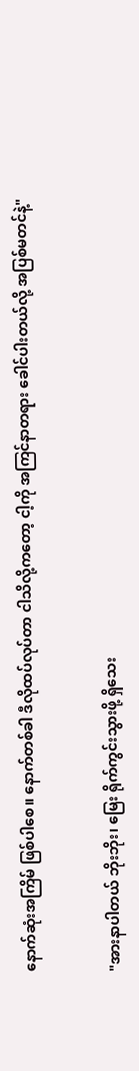နောက်ဆုံးအကြိမ် ဖြစ်ပါစေ။ နောက်တစ်ခါ ဒီလိုထပ်လုပ်တာ ငါသိလို့ကတော့ ငါ့ကို အကြင်နာတရား ခေါင်ပါးတယ်လို့ အပြစ်မတင်နဲ့"


"အားနာပါတယ် ဘိုးဘိုး၊ မြေး ရိုက်ကွင်းသွားဖို့ ရှိသေး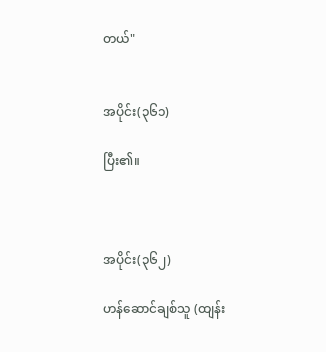တယ်"


အပိုင်း(၃၆၁)

ပြီး၏။



အပိုင်း(၃၆၂)

ဟန်ဆောင်ချစ်သူ (ထျန်း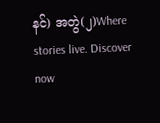နင်) အတွဲ(၂)Where stories live. Discover now